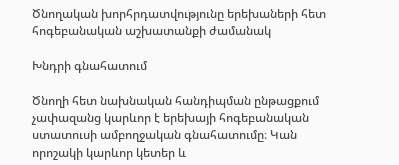Ծնողական խորհրդատվությունը երեխաների հետ հոգեբանական աշխատանքի ժամանակ

Խնդրի գնահատում

Ծնողի հետ նախնական հանդիպման ընթացքում չափազանց կարևոր է երեխայի հոգեբանական ստատուսի ամբողջական գնահատումը։ Կան որոշակի կարևոր կետեր և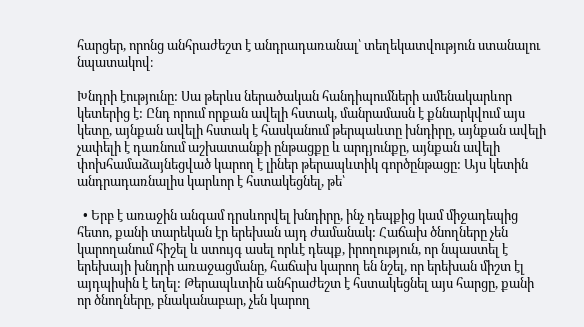հարցեր, որոնց անհրաժեշտ է անդրադառանալ՝ տեղեկատվություն ստանալու նպատակով։

Խնդրի էությունը: Սա թերևս ներածական հանդիպումների ամենակարևոր կետերից է: Ընդ որում որքան ավելի հստակ, մանրամասն է քննարկվում այս կետը, այնքան ավելի հստակ է հասկանում թերպաևտը խնդիրը, այնքան ավելի չափելի է դառնում աշխատանքի ընթացքը և արդյունքը, այնքան ավելի փոխհամաձայնեցված կարող է լիներ թերապևտիկ գործընթացը: Այս կետին անդրադառնալիս կարևոր է հստակեցնել, թե՝

  • Երբ է առաջին անգամ դրսևորվել խնդիրը, ինչ դեպքից կամ միջադեպից հետո, քանի տարեկան էր երեխան այդ ժամանակ: Հաճախ ծնողները չեն կարողանում հիշել և ստույգ ասել որևէ դեպք, իրողություն, որ նպաստել է երեխայի խնդրի առաջացմանը, հաճախ կարող են նշել, որ երեխան միշտ էլ այդպիսին է եղել: Թերապևտին անհրաժեշտ է հստակեցնել այս հարցը, քանի որ ծնողները, բնականաբար, չեն կարող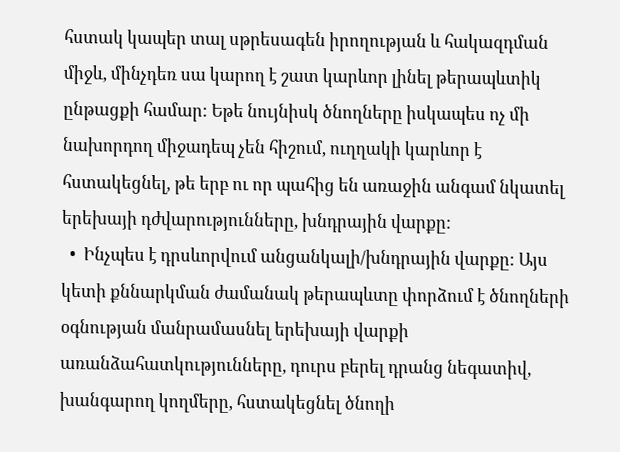հստակ կապեր տալ սթրեսագեն իրողության և հակազդման միջև, մինչդեռ սա կարող է շատ կարևոր լինել թերապևտիկ ընթացքի համար: Եթե նույնիսկ ծնողները իսկապես ոչ մի նախորդող միջադեպ չեն հիշում, ուղղակի կարևոր է հստակեցնել, թե երբ ու որ պահից են առաջին անգամ նկատել երեխայի դժվարությունները, խնդրային վարքը:
  •  Ինչպես է դրսևորվում անցանկալի/խնդրային վարքը: Այս կետի քննարկման ժամանակ թերապևտը փորձում է ծնողների օգնության մանրամասնել երեխայի վարքի առանձահատկությունները, դուրս բերել դրանց նեգատիվ, խանգարող կողմերը, հստակեցնել ծնողի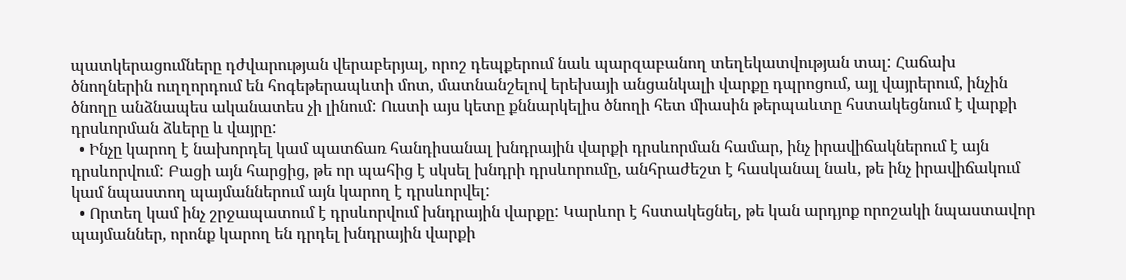պատկերացումները դժվարության վերաբերյալ, որոշ դեպքերում նաև պարզաբանող տեղեկատվության տալ: Հաճախ ծնողներին ուղղորդում են հոգեթերապևտի մոտ, մատնանշելով երեխայի անցանկալի վարքը դպրոցում, այլ վայրերում, ինչին ծնողը անձնապես ականատես չի լինում: Ուստի այս կետը քննարկելիս ծնողի հետ միասին թերպաևտը հստակեցնում է վարքի դրսևորման ձևերը և վայրը:
  • Ինչը կարող է նախորդել կամ պատճառ հանդիսանալ խնդրային վարքի դրսևորման համար, ինչ իրավիճակներում է այն դրսևորվում: Բացի այն հարցից, թե որ պահից է սկսել խնդրի դրսևորումը, անհրաժեշտ է հասկանալ նաև, թե ինչ իրավիճակում կամ նպաստող պայմաններում այն կարող է դրսևորվել:
  • Որտեղ կամ ինչ շրջապատում է դրսևորվում խնդրային վարքը: Կարևոր է հստակեցնել, թե կան արդյոք որոշակի նպաստավոր պայմաններ, որոնք կարող են դրդել խնդրային վարքի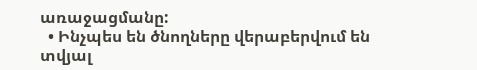առաջացմանը:
  • Ինչպես են ծնողները վերաբերվում են տվյալ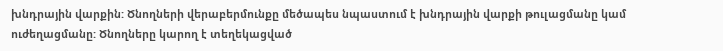խնդրային վարքին: Ծնողների վերաբերմունքը մեծապես նպաստում է խնդրային վարքի թուլացմանը կամ ուժեղացմանը: Ծնողները կարող է տեղեկացված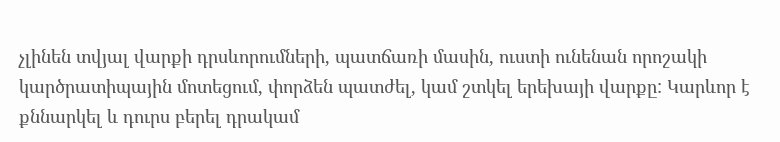չլինեն տվյալ վարքի դրսևորումների, պատճառի մասին, ուստի ունենան որոշակի կարծրատիպային մոտեցում, փորձեն պատժել, կամ շտկել երեխայի վարքը: Կարևոր է քննարկել և դուրս բերել դրակամ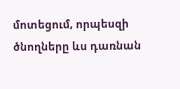մոտեցում, որպեսզի ծնողները ևս դառնան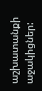աշխատանքի աջակիցներ: